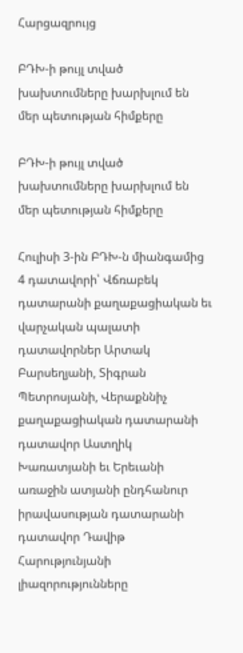Հարցազրույց

ԲԴԽ-ի թույլ տված խախտումները խարխլում են մեր պետության հիմքերը

ԲԴԽ-ի թույլ տված խախտումները խարխլում են մեր պետության հիմքերը

Հուլիսի 3-ին ԲԴԽ-ն միանգամից 4 դատավորի՝ Վճռաբեկ դատարանի քաղաքացիական եւ վարչական պալատի դատավորներ Արտակ Բարսեղյանի, Տիգրան Պետրոսյանի, Վերաքննիչ քաղաքացիական դատարանի դատավոր Աստղիկ Խառատյանի եւ Երեւանի առաջին ատյանի ընդհանուր իրավասության դատարանի դատավոր Դավիթ Հարությունյանի լիազորությունները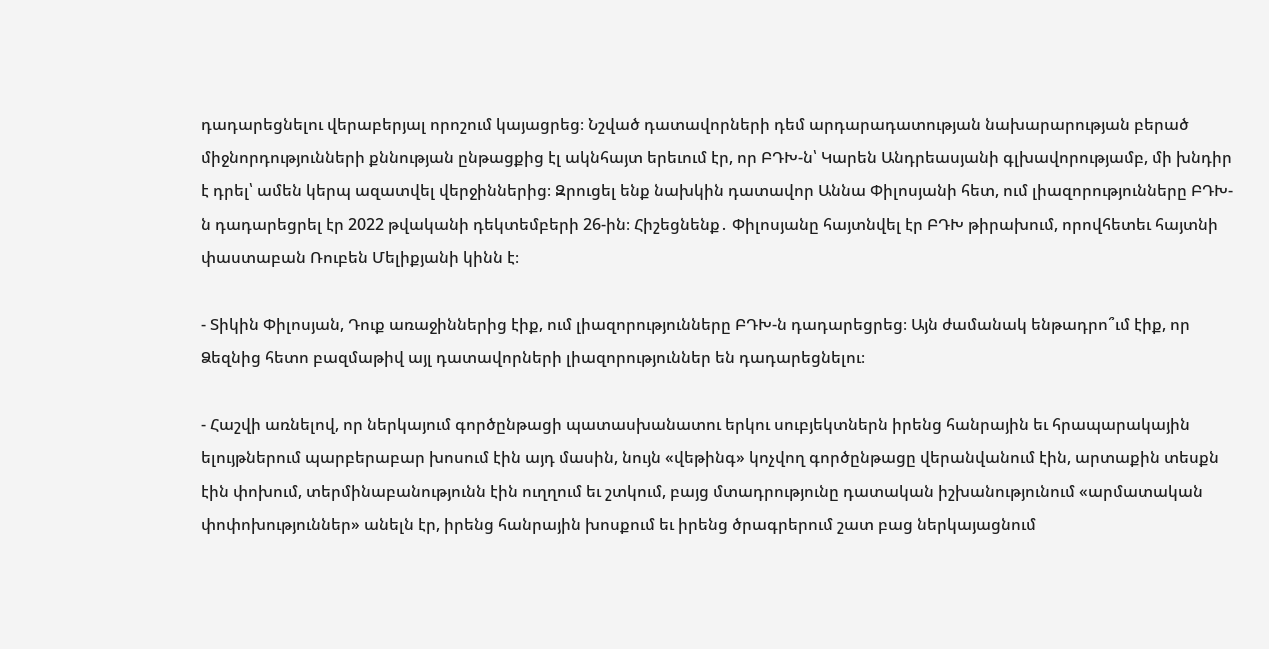դադարեցնելու վերաբերյալ որոշում կայացրեց։ Նշված դատավորների դեմ արդարադատության նախարարության բերած միջնորդությունների քննության ընթացքից էլ ակնհայտ երեւում էր, որ ԲԴԽ-ն՝ Կարեն Անդրեասյանի գլխավորությամբ, մի խնդիր է դրել՝ ամեն կերպ ազատվել վերջիններից։ Զրուցել ենք նախկին դատավոր Աննա Փիլոսյանի հետ, ում լիազորությունները ԲԴԽ-ն դադարեցրել էր 2022 թվականի դեկտեմբերի 26-ին։ Հիշեցնենք․ Փիլոսյանը հայտնվել էր ԲԴԽ թիրախում, որովհետեւ հայտնի փաստաբան Ռուբեն Մելիքյանի կինն է։

- Տիկին Փիլոսյան, Դուք առաջիններից էիք, ում լիազորությունները ԲԴԽ-ն դադարեցրեց։ Այն ժամանակ ենթադրո՞ւմ էիք, որ Ձեզնից հետո բազմաթիվ այլ դատավորների լիազորություններ են դադարեցնելու։

- Հաշվի առնելով, որ ներկայում գործընթացի պատասխանատու երկու սուբյեկտներն իրենց հանրային եւ հրապարակային ելույթներում պարբերաբար խոսում էին այդ մասին, նույն «վեթինգ» կոչվող գործընթացը վերանվանում էին, արտաքին տեսքն էին փոխում, տերմինաբանությունն էին ուղղում եւ շտկում, բայց մտադրությունը դատական իշխանությունում «արմատական փոփոխություններ» անելն էր, իրենց հանրային խոսքում եւ իրենց ծրագրերում շատ բաց ներկայացնում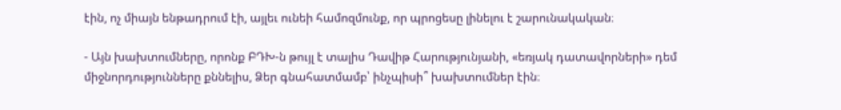էին, ոչ միայն ենթադրում էի, այլեւ ունեի համոզմունք, որ պրոցեսը լինելու է շարունակական։

- Այն խախտումները, որոնք ԲԴԽ-ն թույլ է տալիս Դավիթ Հարությունյանի, «եռյակ դատավորների» դեմ միջնորդությունները քննելիս, Ձեր գնահատմամբ՝ ինչպիսի՞ խախտումներ էին։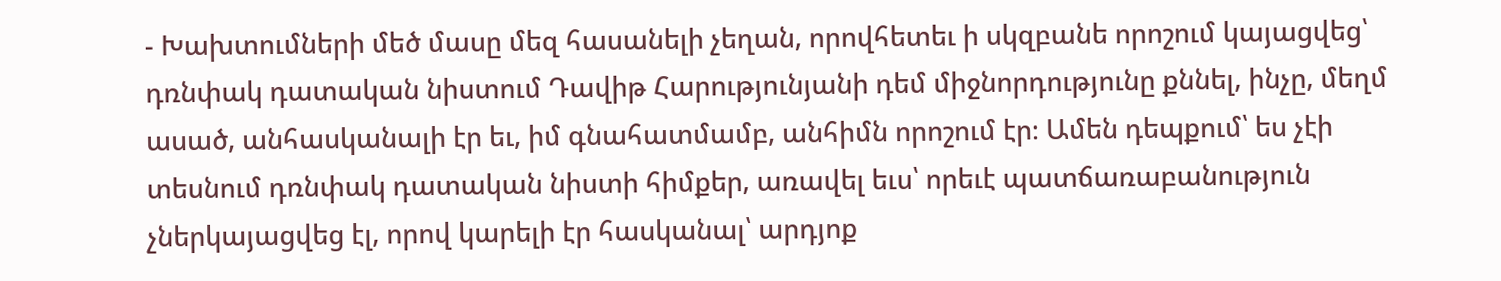- Խախտումների մեծ մասը մեզ հասանելի չեղան, որովհետեւ ի սկզբանե որոշում կայացվեց՝ դռնփակ դատական նիստում Դավիթ Հարությունյանի դեմ միջնորդությունը քննել, ինչը, մեղմ ասած, անհասկանալի էր եւ, իմ գնահատմամբ, անհիմն որոշում էր։ Ամեն դեպքում՝ ես չէի տեսնում դռնփակ դատական նիստի հիմքեր, առավել եւս՝ որեւէ պատճառաբանություն չներկայացվեց էլ, որով կարելի էր հասկանալ՝ արդյոք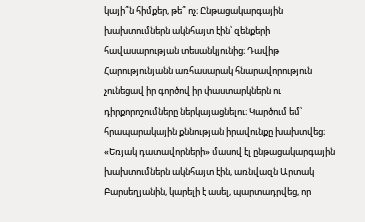կայի՞ն հիմքեր, թե՞ ոչ։ Ընթացակարգային խախտումներն ակնհայտ էին՝ զենքերի հավասարության տեսանկյունից։ Դավիթ Հարությունյանն առհասարակ հնարավորություն չունեցավ իր գործով իր փաստարկներն ու դիրքորոշումները ներկայացնելու։ Կարծում եմ՝ հրապարակային քննության իրավունքը խախտվեց։ «Եռյակ դատավորների» մասով էլ ընթացակարգային խախտումներն ակնհայտ էին, առնվազն Արտակ Բարսեղյանին, կարելի է ասել, պարտադրվեց, որ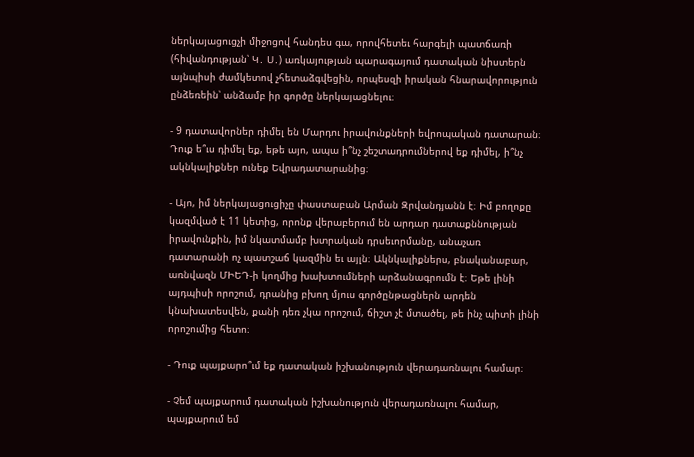ներկայացուցչի միջոցով հանդես գա, որովհետեւ հարգելի պատճառի (հիվանդության՝ Կ․ Ս․) առկայության պարագայում դատական նիստերն այնպիսի ժամկետով չհետաձգվեցին, որպեսզի իրական հնարավորություն ընձեռեին՝ անձամբ իր գործը ներկայացնելու։

- 9 դատավորներ դիմել են Մարդու իրավունքների եվրոպական դատարան։ Դուք ե՞ւս դիմել եք, եթե այո, ապա ի՞նչ շեշտադրումներով եք դիմել, ի՞նչ ակնկալիքներ ունեք Եվրադատարանից։

- Այո, իմ ներկայացուցիչը փաստաբան Արման Զրվանդյանն է։ Իմ բողոքը կազմված է 11 կետից, որոնք վերաբերում են արդար դատաքննության իրավունքին, իմ նկատմամբ խտրական դրսեւորմանը, անաչառ դատարանի ոչ պատշաճ կազմին եւ այլն։ Ակնկալիքներս, բնականաբար, առնվազն ՄԻԵԴ-ի կողմից խախտումների արձանագրումն է։ Եթե լինի այդպիսի որոշում, դրանից բխող մյուս գործընթացներն արդեն կնախատեսվեն, քանի դեռ չկա որոշում, ճիշտ չէ մտածել, թե ինչ պիտի լինի որոշումից հետո։

- Դուք պայքարո՞ւմ եք դատական իշխանություն վերադառնալու համար։

- Չեմ պայքարում դատական իշխանություն վերադառնալու համար, պայքարում եմ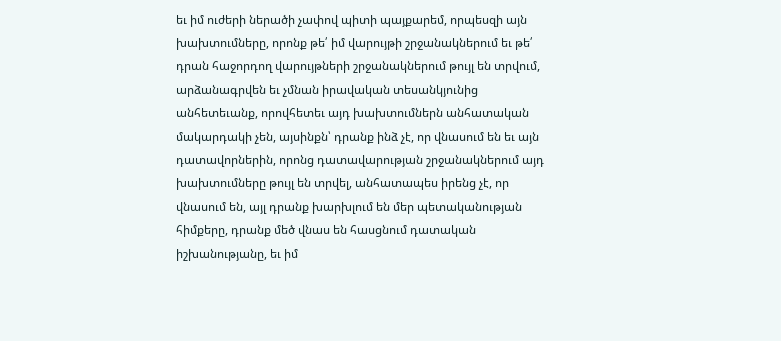եւ իմ ուժերի ներածի չափով պիտի պայքարեմ, որպեսզի այն խախտումները, որոնք թե՛ իմ վարույթի շրջանակներում եւ թե՛ դրան հաջորդող վարույթների շրջանակներում թույլ են տրվում, արձանագրվեն եւ չմնան իրավական տեսանկյունից անհետեւանք, որովհետեւ այդ խախտումներն անհատական մակարդակի չեն, այսինքն՝ դրանք ինձ չէ, որ վնասում են եւ այն դատավորներին, որոնց դատավարության շրջանակներում այդ խախտումները թույլ են տրվել, անհատապես իրենց չէ, որ վնասում են, այլ դրանք խարխլում են մեր պետականության հիմքերը, դրանք մեծ վնաս են հասցնում դատական իշխանությանը, եւ իմ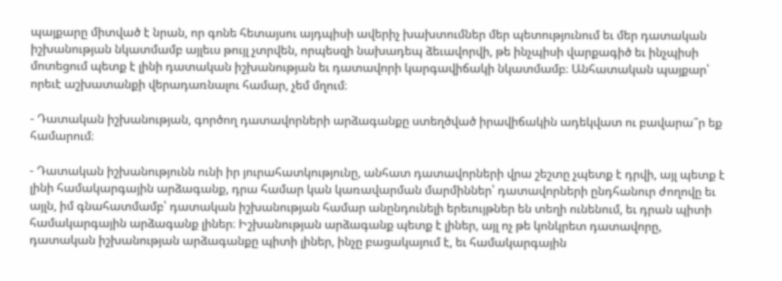պայքարը միտված է նրան, որ գոնե հետայսու այդպիսի ավերիչ խախտումներ մեր պետությունում եւ մեր դատական իշխանության նկատմամբ այլեւս թույլ չտրվեն, որպեսզի նախադեպ ձեւավորվի, թե ինչպիսի վարքագիծ եւ ինչպիսի մոտեցում պետք է լինի դատական իշխանության եւ դատավորի կարգավիճակի նկատմամբ։ Անհատական պայքար՝ որեւէ աշխատանքի վերադառնալու համար, չեմ մղում։

- Դատական իշխանության, գործող դատավորների արձագանքը ստեղծված իրավիճակին ադեկվատ ու բավարա՞ր եք համարում։

- Դատական իշխանությունն ունի իր յուրահատկությունը, անհատ դատավորների վրա շեշտը չպետք է դրվի, այլ պետք է լինի համակարգային արձագանք, դրա համար կան կառավարման մարմիններ՝ դատավորների ընդհանուր ժողովը եւ այլն, իմ գնահատմամբ՝ դատական իշխանության համար անընդունելի երեւույթներ են տեղի ունենում, եւ դրան պիտի համակարգային արձագանք լիներ։ Իշխանության արձագանք պետք է լիներ, այլ ոչ թե կոնկրետ դատավորը, դատական իշխանության արձագանքը պիտի լիներ, ինչը բացակայում է, եւ համակարգային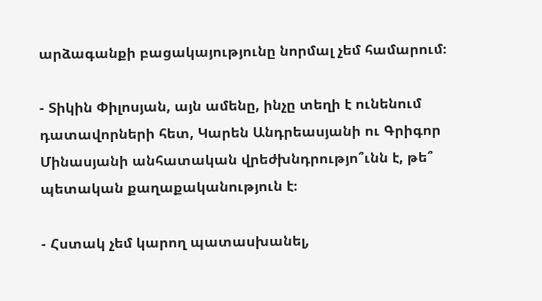արձագանքի բացակայությունը նորմալ չեմ համարում։

- Տիկին Փիլոսյան, այն ամենը, ինչը տեղի է ունենում դատավորների հետ, Կարեն Անդրեասյանի ու Գրիգոր Մինասյանի անհատական վրեժխնդրությո՞ւնն է, թե՞ պետական քաղաքականություն է։

- Հստակ չեմ կարող պատասխանել,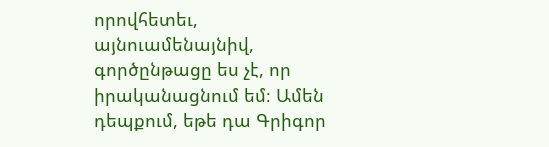որովհետեւ, այնուամենայնիվ, գործընթացը ես չէ, որ իրականացնում եմ։ Ամեն դեպքում, եթե դա Գրիգոր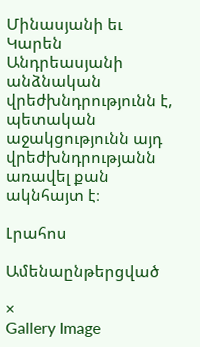Մինասյանի եւ Կարեն Անդրեասյանի անձնական վրեժխնդրությունն է, պետական աջակցությունն այդ վրեժխնդրությանն առավել քան ակնհայտ է։

Լրահոս

Ամենաընթերցված

×
Gallery Image